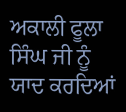ਅਕਾਲੀ ਫੂਲਾ ਸਿੰਘ ਜੀ ਨੂੰ ਯਾਦ ਕਰਦਿਆਂ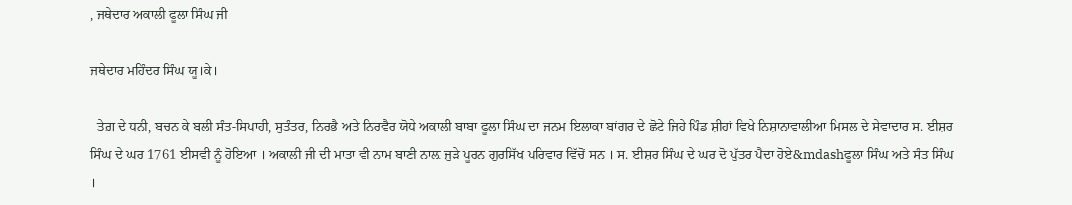, ਜਥੇਦਾਰ ਅਕਾਲੀ ਫੂਲਾ ਸਿੰਘ ਜੀ

ਜਥੇਦਾਰ ਮਹਿੰਦਰ ਸਿੰਘ ਯੂ।ਕੇ।

  ਤੇਗ਼ ਦੇ ਧਨੀ, ਬਚਨ ਕੇ ਬਲੀ ਸੰਤ-ਸਿਪਾਹੀ, ਸੁਤੰਤਰ, ਨਿਰਭੈ ਅਤੇ ਨਿਰਵੈਰ ਯੋਧੇ ਅਕਾਲੀ ਬਾਬਾ ਫੂਲਾ ਸਿੰਘ ਦਾ ਜਨਮ ਇਲਾਕਾ ਬਾਂਗਰ ਦੇ ਛੋਟੇ ਜਿਹੇ ਪਿੰਡ ਸ਼ੀਹਾਂ ਵਿਖੇ ਨਿਸ਼ਾਨਾਵਾਲੀਆ ਮਿਸਲ ਦੇ ਸੇਵਾਦਾਰ ਸ. ਈਸ਼ਰ ਸਿੰਘ ਦੇ ਘਰ 1761 ਈਸਵੀ ਨੂੰ ਹੋਇਆ । ਅਕਾਲੀ ਜੀ ਦੀ ਮਾਤਾ ਵੀ ਨਾਮ ਬਾਣੀ ਨਾਲ਼ ਜੁੜੇ ਪੂਰਨ ਗੁਰਸਿੱਖ ਪਰਿਵਾਰ ਵਿੱਚੋਂ ਸਨ । ਸ. ਈਸ਼ਰ ਸਿੰਘ ਦੇ ਘਰ ਦੋ ਪੁੱਤਰ ਪੈਦਾ ਹੋਏ&mdashਫੂਲਾ ਸਿੰਘ ਅਤੇ ਸੰਤ ਸਿੰਘ ।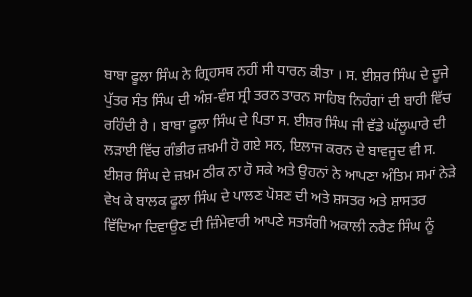ਬਾਬਾ ਫੂਲਾ ਸਿੰਘ ਨੇ ਗ੍ਰਿਹਸਥ ਨਹੀਂ ਸੀ ਧਾਰਨ ਕੀਤਾ । ਸ. ਈਸ਼ਰ ਸਿੰਘ ਦੇ ਦੂਜੇ ਪੁੱਤਰ ਸੰਤ ਸਿੰਘ ਦੀ ਅੰਸ਼-ਵੰਸ਼ ਸ੍ਰੀ ਤਰਨ ਤਾਰਨ ਸਾਹਿਬ ਨਿਹੰਗਾਂ ਦੀ ਬਾਹੀ ਵਿੱਚ ਰਹਿੰਦੀ ਹੈ । ਬਾਬਾ ਫੂਲਾ ਸਿੰਘ ਦੇ ਪਿਤਾ ਸ. ਈਸ਼ਰ ਸਿੰਘ ਜੀ ਵੱਡੇ ਘੱਲੂਘਾਰੇ ਦੀ ਲੜਾਈ ਵਿੱਚ ਗੰਭੀਰ ਜ਼ਖ਼ਮੀ ਹੋ ਗਏ ਸਨ, ਇਲਾਜ ਕਰਨ ਦੇ ਬਾਵਜੂਦ ਵੀ ਸ. ਈਸ਼ਰ ਸਿੰਘ ਦੇ ਜ਼ਖ਼ਮ ਠੀਕ ਨਾ ਹੋ ਸਕੇ ਅਤੇ ਉਹਨਾਂ ਨੇ ਆਪਣਾ ਅੰਤਿਮ ਸਮਾਂ ਨੇੜੇ ਵੇਖ ਕੇ ਬਾਲਕ ਫੂਲਾ ਸਿੰਘ ਦੇ ਪਾਲਣ ਪੋਸ਼ਣ ਦੀ ਅਤੇ ਸ਼ਸਤਰ ਅਤੇ ਸ਼ਾਸਤਰ ਵਿੱਦਿਆ ਦਿਵਾਉਣ ਦੀ ਜ਼ਿੰਮੇਵਾਰੀ ਆਪਣੇ ਸਤਸੰਗੀ ਅਕਾਲੀ ਨਰੈਣ ਸਿੰਘ ਨੂੰ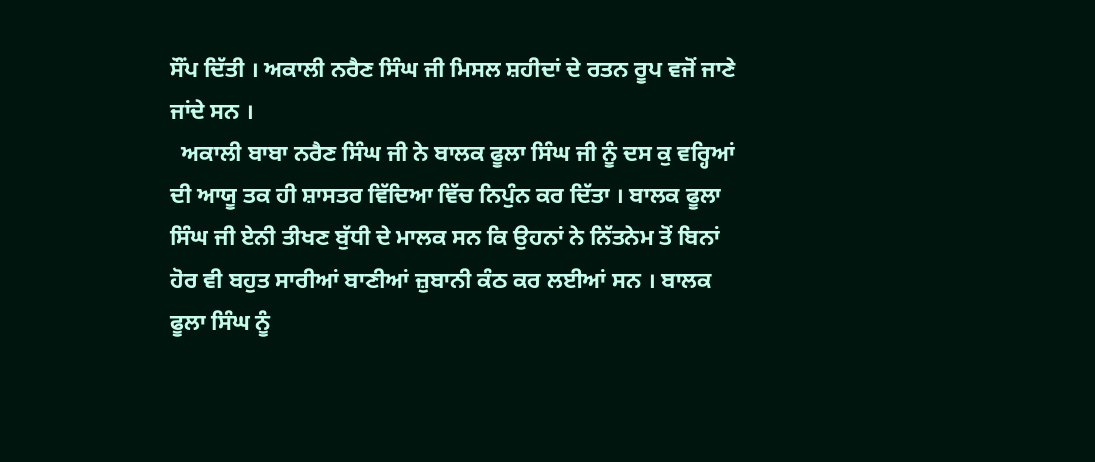ਸੌਂਪ ਦਿੱਤੀ । ਅਕਾਲੀ ਨਰੈਣ ਸਿੰਘ ਜੀ ਮਿਸਲ ਸ਼ਹੀਦਾਂ ਦੇ ਰਤਨ ਰੂਪ ਵਜੋਂ ਜਾਣੇ ਜਾਂਦੇ ਸਨ ।
  ਅਕਾਲੀ ਬਾਬਾ ਨਰੈਣ ਸਿੰਘ ਜੀ ਨੇ ਬਾਲਕ ਫੂਲਾ ਸਿੰਘ ਜੀ ਨੂੰ ਦਸ ਕੁ ਵਰ੍ਹਿਆਂ ਦੀ ਆਯੂ ਤਕ ਹੀ ਸ਼ਾਸਤਰ ਵਿੱਦਿਆ ਵਿੱਚ ਨਿਪੁੰਨ ਕਰ ਦਿੱਤਾ । ਬਾਲਕ ਫੂਲਾ ਸਿੰਘ ਜੀ ਏਨੀ ਤੀਖਣ ਬੁੱਧੀ ਦੇ ਮਾਲਕ ਸਨ ਕਿ ਉਹਨਾਂ ਨੇ ਨਿੱਤਨੇਮ ਤੋਂ ਬਿਨਾਂ ਹੋਰ ਵੀ ਬਹੁਤ ਸਾਰੀਆਂ ਬਾਣੀਆਂ ਜ਼ੁਬਾਨੀ ਕੰਠ ਕਰ ਲਈਆਂ ਸਨ । ਬਾਲਕ ਫੂਲਾ ਸਿੰਘ ਨੂੰ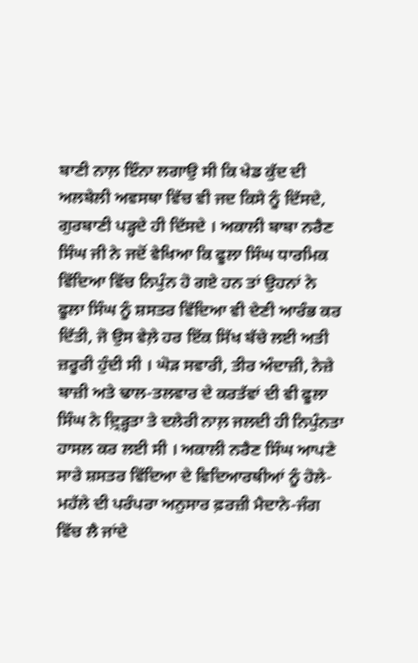ਬਾਣੀ ਨਾਲ਼ ਇੰਨਾ ਲਗਾਉ ਸੀ ਕਿ ਖੇਡ ਕੁੱਦ ਦੀ ਅਲਬੇਲੀ ਅਵਸਥਾ ਵਿੱਚ ਵੀ ਜਦ ਕਿਸੇ ਨੂੰ ਦਿੱਸਦੇ, ਗੁਰਬਾਣੀ ਪੜ੍ਹਦੇ ਹੀ ਦਿੱਸਦੇ । ਅਕਾਲੀ ਬਾਬਾ ਨਰੈਣ ਸਿੰਘ ਜੀ ਨੇ ਜਦੋਂ ਵੇਖਿਆ ਕਿ ਫੂਲਾ ਸਿੰਘ ਧਾਰਮਿਕ ਵਿੱਦਿਆ ਵਿੱਚ ਨਿਪੁੰਨ ਹੋ ਗਏ ਹਨ ਤਾਂ ਉਹਨਾਂ ਨੇ ਫੂਲਾ ਸਿੰਘ ਨੂੰ ਸ਼ਸਤਰ ਵਿੱਦਿਆ ਵੀ ਦੇਣੀ ਆਰੰਭ ਕਰ ਦਿੱਤੀ, ਜੋ ਉਸ ਵੇਲ਼ੇ ਹਰ ਇੱਕ ਸਿੱਖ ਬੱਚੇ ਲਈ ਅਤੀ ਜ਼ਰੂਰੀ ਹੁੰਦੀ ਸੀ । ਘੋੜ ਸਵਾਰੀ, ਤੀਰ ਅੰਦਾਜ਼ੀ, ਨੇਜ਼ੇ ਬਾਜ਼ੀ ਅਤੇ ਢਾਲ-ਤਲਵਾਰ ਦੇ ਕਰਤੱਵਾਂ ਦੀ ਵੀ ਫੂਲਾ ਸਿੰਘ ਨੇ ਦ਼੍ਰਿੜ੍ਹਤਾ ਤੇ ਦਲੇਰੀ ਨਾਲ਼ ਜਲਦੀ ਹੀ ਨਿਪੁੰਨਤਾ ਹਾਸਲ ਕਰ ਲਈ ਸੀ । ਅਕਾਲੀ ਨਰੈਣ ਸਿੰਘ ਆਪਣੇ ਸਾਰੇ ਸ਼ਸਤਰ ਵਿੱਦਿਆ ਦੇ ਵਿਦਿਆਰਥੀਆਂ ਨੂੰ ਹੋਲੇ-ਮਹੱਲੇ ਦੀ ਪਰੰਪਰਾ ਅਨੁਸਾਰ ਫ਼ਰਜ਼ੀ ਮੈਦਾਨੇ-ਜੰਗ ਵਿੱਚ ਲੈ ਜਾਂਦੇ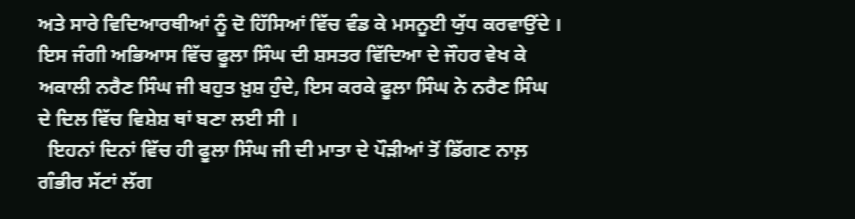ਅਤੇ ਸਾਰੇ ਵਿਦਿਆਰਥੀਆਂ ਨੂੰ ਦੋ ਹਿੱਸਿਆਂ ਵਿੱਚ ਵੰਡ ਕੇ ਮਸਨੂਈ ਯੁੱਧ ਕਰਵਾਉਂਦੇ । ਇਸ ਜੰਗੀ ਅਭਿਆਸ ਵਿੱਚ ਫੂਲਾ ਸਿੰਘ ਦੀ ਸ਼ਸਤਰ ਵਿੱਦਿਆ ਦੇ ਜੌਹਰ ਵੇਖ ਕੇ ਅਕਾਲੀ ਨਰੈਣ ਸਿੰਘ ਜੀ ਬਹੁਤ ਖ਼ੁਸ਼ ਹੁੰਦੇ, ਇਸ ਕਰਕੇ ਫੂਲਾ ਸਿੰਘ ਨੇ ਨਰੈਣ ਸਿੰਘ ਦੇ ਦਿਲ ਵਿੱਚ ਵਿਸ਼ੇਸ਼ ਥਾਂ ਬਣਾ ਲਈ ਸੀ ।
  ਇਹਨਾਂ ਦਿਨਾਂ ਵਿੱਚ ਹੀ ਫੂਲਾ ਸਿੰਘ ਜੀ ਦੀ ਮਾਤਾ ਦੇ ਪੌੜੀਆਂ ਤੋਂ ਡਿੱਗਣ ਨਾਲ਼ ਗੰਭੀਰ ਸੱਟਾਂ ਲੱਗ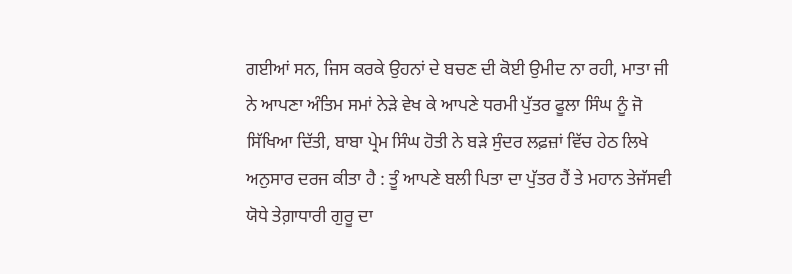ਗਈਆਂ ਸਨ, ਜਿਸ ਕਰਕੇ ਉਹਨਾਂ ਦੇ ਬਚਣ ਦੀ ਕੋਈ ਉਮੀਦ ਨਾ ਰਹੀ, ਮਾਤਾ ਜੀ ਨੇ ਆਪਣਾ ਅੰਤਿਮ ਸਮਾਂ ਨੇੜੇ ਵੇਖ ਕੇ ਆਪਣੇ ਧਰਮੀ ਪੁੱਤਰ ਫੂਲਾ ਸਿੰਘ ਨੂੰ ਜੋ ਸਿੱਖਿਆ ਦਿੱਤੀ, ਬਾਬਾ ਪ੍ਰੇਮ ਸਿੰਘ ਹੋਤੀ ਨੇ ਬੜੇ ਸੁੰਦਰ ਲਫ਼ਜ਼ਾਂ ਵਿੱਚ ਹੇਠ ਲਿਖੇ ਅਨੁਸਾਰ ਦਰਜ ਕੀਤਾ ਹੈ : ਤੂੰ ਆਪਣੇ ਬਲੀ ਪਿਤਾ ਦਾ ਪੁੱਤਰ ਹੈਂ ਤੇ ਮਹਾਨ ਤੇਜੱਸਵੀ ਯੋਧੇ ਤੇਗ਼ਾਧਾਰੀ ਗੁਰੂ ਦਾ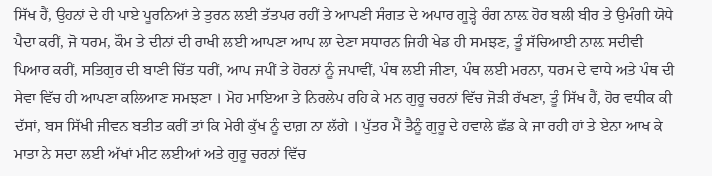ਸਿੱਖ ਹੈਂ, ਉਹਨਾਂ ਦੇ ਹੀ ਪਾਏ ਪੂਰਨਿਆਂ ਤੇ ਤੁਰਨ ਲਈ ਤੱਤਪਰ ਰਹੀਂ ਤੇ ਆਪਣੀ ਸੰਗਤ ਦੇ ਅਪਾਰ ਗੂੜ੍ਹੇ ਰੰਗ ਨਾਲ਼ ਹੋਰ ਬਲੀ ਬੀਰ ਤੇ ਉਮੰਗੀ ਯੋਧੇ ਪੈਦਾ ਕਰੀਂ, ਜੋ ਧਰਮ, ਕੌਮ ਤੇ ਦੀਨਾਂ ਦੀ ਰਾਖੀ ਲਈ ਆਪਣਾ ਆਪ ਲਾ ਦੇਣਾ ਸਧਾਰਨ ਜਿਹੀ ਖੇਡ ਹੀ ਸਮਝਣ, ਤੂੰ ਸੱਚਿਆਈ ਨਾਲ਼ ਸਦੀਵੀ ਪਿਆਰ ਕਰੀਂ, ਸਤਿਗੁਰ ਦੀ ਬਾਣੀ ਚਿੱਤ ਧਰੀਂ, ਆਪ ਜਪੀਂ ਤੇ ਹੋਰਨਾਂ ਨੂੰ ਜਪਾਵੀਂ, ਪੰਥ ਲਈ ਜੀਣਾ, ਪੰਥ ਲਈ ਮਰਨਾ, ਧਰਮ ਦੇ ਵਾਧੇ ਅਤੇ ਪੰਥ ਦੀ ਸੇਵਾ ਵਿੱਚ ਹੀ ਆਪਣਾ ਕਲਿਆਣ ਸਮਝਣਾ । ਮੋਹ ਮਾਇਆ ਤੇ ਨਿਰਲੇਪ ਰਹਿ ਕੇ ਮਨ ਗੁਰੂ ਚਰਨਾਂ ਵਿੱਚ ਜੋੜੀ ਰੱਖਣਾ, ਤੂੰ ਸਿੱਖ ਹੈਂ, ਹੋਰ ਵਧੀਕ ਕੀ ਦੱਸਾਂ, ਬਸ ਸਿੱਖੀ ਜੀਵਨ ਬਤੀਤ ਕਰੀਂ ਤਾਂ ਕਿ ਮੇਰੀ ਕੁੱਖ ਨੂੰ ਦਾਗ਼ ਨਾ ਲੱਗੇ । ਪੁੱਤਰ ਮੈਂ ਤੈਨੂੰ ਗੁਰੂ ਦੇ ਹਵਾਲੇ ਛੱਡ ਕੇ ਜਾ ਰਹੀ ਹਾਂ ਤੇ ਏਨਾ ਆਖ ਕੇ ਮਾਤਾ ਨੇ ਸਦਾ ਲਈ ਅੱਖਾਂ ਮੀਟ ਲਈਆਂ ਅਤੇ ਗੁਰੂ ਚਰਨਾਂ ਵਿੱਚ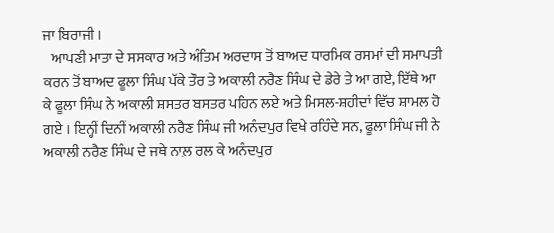ਜਾ ਬਿਰਾਜੀ ।
   ਆਪਣੀ ਮਾਤਾ ਦੇ ਸਸਕਾਰ ਅਤੇ ਅੰਤਿਮ ਅਰਦਾਸ ਤੋਂ ਬਾਅਦ ਧਾਰਮਿਕ ਰਸਮਾਂ ਦੀ ਸਮਾਪਤੀ ਕਰਨ ਤੋਂ ਬਾਅਦ ਫੂਲਾ ਸਿੰਘ ਪੱਕੇ ਤੌਰ ਤੇ ਅਕਾਲੀ ਨਰੈਣ ਸਿੰਘ ਦੇ ਡੇਰੇ ਤੇ ਆ ਗਏ, ਇੱਥੇ ਆ ਕੇ ਫੂਲਾ ਸਿੰਘ ਨੇ ਅਕਾਲੀ ਸ਼ਸਤਰ ਬਸਤਰ ਪਹਿਨ ਲਏ ਅਤੇ ਮਿਸਲ-ਸ਼ਹੀਦਾਂ ਵਿੱਚ ਸ਼ਾਮਲ ਹੋ ਗਏ । ਇਨ੍ਹੀਂ ਦਿਨੀਂ ਅਕਾਲੀ ਨਰੈਣ ਸਿੰਘ ਜੀ ਅਨੰਦਪੁਰ ਵਿਖੇ ਰਹਿੰਦੇ ਸਨ, ਫੂਲਾ ਸਿੰਘ ਜੀ ਨੇ ਅਕਾਲੀ ਨਰੈਣ ਸਿੰਘ ਦੇ ਜਥੇ ਨਾਲ਼ ਰਲ ਕੇ ਅਨੰਦਪੁਰ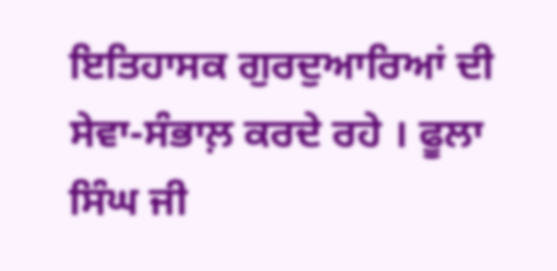ਇਤਿਹਾਸਕ ਗੁਰਦੁਆਰਿਆਂ ਦੀ ਸੇਵਾ-ਸੰਭਾਲ਼ ਕਰਦੇ ਰਹੇ । ਫੂਲਾ ਸਿੰਘ ਜੀ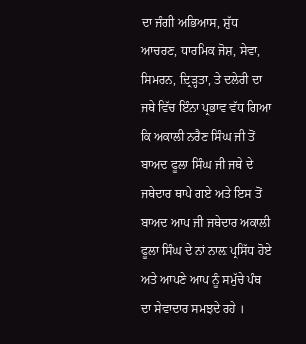ਦਾ ਜੰਗੀ ਅਭਿਆਸ, ਸ਼ੁੱਧ ਆਚਰਣ, ਧਾਰਮਿਕ ਜੋਸ਼, ਸੇਵਾ, ਸਿਮਰਨ, ਦ਼੍ਰਿੜ੍ਹਤਾ, ਤੇ ਦਲੇਰੀ ਦਾ ਜਥੇ ਵਿੱਚ ਇੰਨਾ ਪ੍ਰਭਾਵ ਵੱਧ ਗਿਆ ਕਿ ਅਕਾਲੀ ਨਰੈਣ ਸਿੰਘ ਜੀ ਤੋਂ ਬਾਅਦ ਫੂਲਾ ਸਿੰਘ ਜੀ ਜਥੇ ਦੇ ਜਥੇਦਾਰ ਥਾਪੇ ਗਏ ਅਤੇ ਇਸ ਤੋਂ ਬਾਅਦ ਆਪ ਜੀ ਜਥੇਦਾਰ ਅਕਾਲੀ ਫੂਲਾ ਸਿੰਘ ਦੇ ਨਾਂ ਨਾਲ਼ ਪ੍ਰਸਿੱਧ ਹੋਏ ਅਤੇ ਆਪਣੇ ਆਪ ਨੂੰ ਸਮੁੱਚੇ ਪੰਥ ਦਾ ਸੇਵਾਦਾਰ ਸਮਝਦੇ ਰਹੇ ।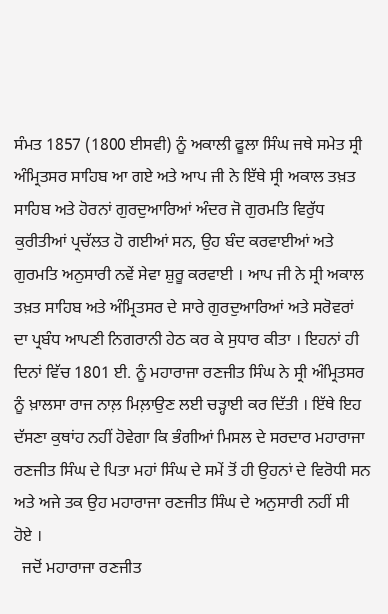ਸੰਮਤ 1857 (1800 ਈਸਵੀ) ਨੂੰ ਅਕਾਲੀ ਫੂਲਾ ਸਿੰਘ ਜਥੇ ਸਮੇਤ ਸ੍ਰੀ ਅੰਮ੍ਰਿਤਸਰ ਸਾਹਿਬ ਆ ਗਏ ਅਤੇ ਆਪ ਜੀ ਨੇ ਇੱਥੇ ਸ੍ਰੀ ਅਕਾਲ ਤਖ਼ਤ ਸਾਹਿਬ ਅਤੇ ਹੋਰਨਾਂ ਗੁਰਦੁਆਰਿਆਂ ਅੰਦਰ ਜੋ ਗੁਰਮਤਿ ਵਿਰੁੱਧ ਕੁਰੀਤੀਆਂ ਪ੍ਰਚੱਲਤ ਹੋ ਗਈਆਂ ਸਨ, ਉਹ ਬੰਦ ਕਰਵਾਈਆਂ ਅਤੇ ਗੁਰਮਤਿ ਅਨੁਸਾਰੀ ਨਵੇਂ ਸੇਵਾ ਸ਼ੁਰੂ ਕਰਵਾਈ । ਆਪ ਜੀ ਨੇ ਸ੍ਰੀ ਅਕਾਲ ਤਖ਼ਤ ਸਾਹਿਬ ਅਤੇ ਅੰਮ੍ਰਿਤਸਰ ਦੇ ਸਾਰੇ ਗੁਰਦੁਆਰਿਆਂ ਅਤੇ ਸਰੋਵਰਾਂ ਦਾ ਪ੍ਰਬੰਧ ਆਪਣੀ ਨਿਗਰਾਨੀ ਹੇਠ ਕਰ ਕੇ ਸੁਧਾਰ ਕੀਤਾ । ਇਹਨਾਂ ਹੀ ਦਿਨਾਂ ਵਿੱਚ 1801 ਈ. ਨੂੰ ਮਹਾਰਾਜਾ ਰਣਜੀਤ ਸਿੰਘ ਨੇ ਸ੍ਰੀ ਅੰਮ੍ਰਿਤਸਰ ਨੂੰ ਖ਼ਾਲਸਾ ਰਾਜ ਨਾਲ਼ ਮਿਲ਼ਾਉਣ ਲਈ ਚੜ੍ਹਾਈ ਕਰ ਦਿੱਤੀ । ਇੱਥੇ ਇਹ ਦੱਸਣਾ ਕੁਥਾਂਹ ਨਹੀਂ ਹੋਵੇਗਾ ਕਿ ਭੰਗੀਆਂ ਮਿਸਲ ਦੇ ਸਰਦਾਰ ਮਹਾਰਾਜਾ ਰਣਜੀਤ ਸਿੰਘ ਦੇ ਪਿਤਾ ਮਹਾਂ ਸਿੰਘ ਦੇ ਸਮੇਂ ਤੋਂ ਹੀ ਉਹਨਾਂ ਦੇ ਵਿਰੋਧੀ ਸਨ ਅਤੇ ਅਜੇ ਤਕ ਉਹ ਮਹਾਰਾਜਾ ਰਣਜੀਤ ਸਿੰਘ ਦੇ ਅਨੁਸਾਰੀ ਨਹੀਂ ਸੀ ਹੋਏ ।
  ਜਦੋਂ ਮਹਾਰਾਜਾ ਰਣਜੀਤ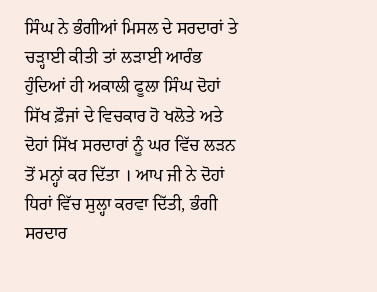ਸਿੰਘ ਨੇ ਭੰਗੀਆਂ ਮਿਸਲ ਦੇ ਸਰਦਾਰਾਂ ਤੇ ਚੜ੍ਹਾਈ ਕੀਤੀ ਤਾਂ ਲੜਾਈ ਆਰੰਭ ਹੁੰਦਿਆਂ ਹੀ ਅਕਾਲੀ ਫੂਲਾ ਸਿੰਘ ਦੋਹਾਂ ਸਿੱਖ ਫ਼ੌਜਾਂ ਦੇ ਵਿਚਕਾਰ ਹੋ ਖਲੋਤੇ ਅਤੇ ਦੋਹਾਂ ਸਿੱਖ ਸਰਦਾਰਾਂ ਨੂੰ ਘਰ ਵਿੱਚ ਲੜਨ ਤੋਂ ਮਨ੍ਹਾਂ ਕਰ ਦਿੱਤਾ । ਆਪ ਜੀ ਨੇ ਦੋਹਾਂ ਧਿਰਾਂ ਵਿੱਚ ਸੁਲ੍ਹਾ ਕਰਵਾ ਦਿੱਤੀ, ਭੰਗੀ ਸਰਦਾਰ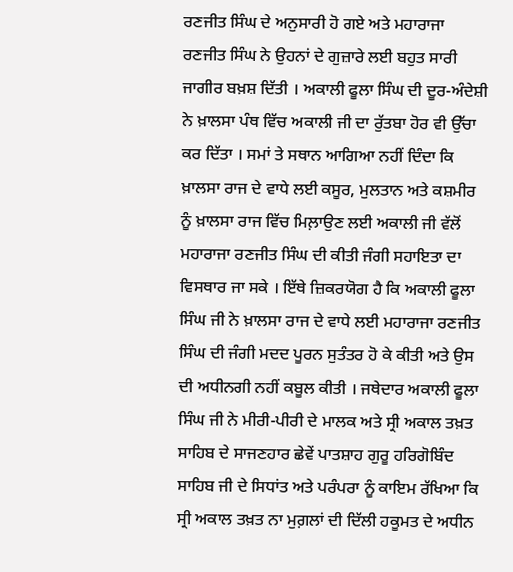ਰਣਜੀਤ ਸਿੰਘ ਦੇ ਅਨੁਸਾਰੀ ਹੋ ਗਏ ਅਤੇ ਮਹਾਰਾਜਾ ਰਣਜੀਤ ਸਿੰਘ ਨੇ ਉਹਨਾਂ ਦੇ ਗੁਜ਼ਾਰੇ ਲਈ ਬਹੁਤ ਸਾਰੀ ਜਾਗੀਰ ਬਖ਼ਸ਼ ਦਿੱਤੀ । ਅਕਾਲੀ ਫੂਲਾ ਸਿੰਘ ਦੀ ਦੂਰ-ਅੰਦੇਸ਼ੀ ਨੇ ਖ਼ਾਲਸਾ ਪੰਥ ਵਿੱਚ ਅਕਾਲੀ ਜੀ ਦਾ ਰੁੱਤਬਾ ਹੋਰ ਵੀ ਉੱਚਾ ਕਰ ਦਿੱਤਾ । ਸਮਾਂ ਤੇ ਸਥਾਨ ਆਗਿਆ ਨਹੀਂ ਦਿੰਦਾ ਕਿ ਖ਼ਾਲਸਾ ਰਾਜ ਦੇ ਵਾਧੇ ਲਈ ਕਸੂਰ, ਮੁਲਤਾਨ ਅਤੇ ਕਸ਼ਮੀਰ ਨੂੰ ਖ਼ਾਲਸਾ ਰਾਜ ਵਿੱਚ ਮਿਲ਼ਾਉਣ ਲਈ ਅਕਾਲੀ ਜੀ ਵੱਲੋਂ ਮਹਾਰਾਜਾ ਰਣਜੀਤ ਸਿੰਘ ਦੀ ਕੀਤੀ ਜੰਗੀ ਸਹਾਇਤਾ ਦਾ ਵਿਸਥਾਰ ਜਾ ਸਕੇ । ਇੱਥੇ ਜ਼ਿਕਰਯੋਗ ਹੈ ਕਿ ਅਕਾਲੀ ਫੂਲਾ ਸਿੰਘ ਜੀ ਨੇ ਖ਼ਾਲਸਾ ਰਾਜ ਦੇ ਵਾਧੇ ਲਈ ਮਹਾਰਾਜਾ ਰਣਜੀਤ ਸਿੰਘ ਦੀ ਜੰਗੀ ਮਦਦ ਪੂਰਨ ਸੁਤੰਤਰ ਹੋ ਕੇ ਕੀਤੀ ਅਤੇ ਉਸ ਦੀ ਅਧੀਨਗੀ ਨਹੀਂ ਕਬੂਲ ਕੀਤੀ । ਜਥੇਦਾਰ ਅਕਾਲੀ ਫੂਲਾ ਸਿੰਘ ਜੀ ਨੇ ਮੀਰੀ-ਪੀਰੀ ਦੇ ਮਾਲਕ ਅਤੇ ਸ੍ਰੀ ਅਕਾਲ ਤਖ਼ਤ ਸਾਹਿਬ ਦੇ ਸਾਜਣਹਾਰ ਛੇਵੇਂ ਪਾਤਸ਼ਾਹ ਗੁਰੂ ਹਰਿਗੋਬਿੰਦ ਸਾਹਿਬ ਜੀ ਦੇ ਸਿਧਾਂਤ ਅਤੇ ਪਰੰਪਰਾ ਨੂੰ ਕਾਇਮ ਰੱਖਿਆ ਕਿ ਸ੍ਰੀ ਅਕਾਲ ਤਖ਼ਤ ਨਾ ਮੁਗ਼ਲਾਂ ਦੀ ਦਿੱਲੀ ਹਕੂਮਤ ਦੇ ਅਧੀਨ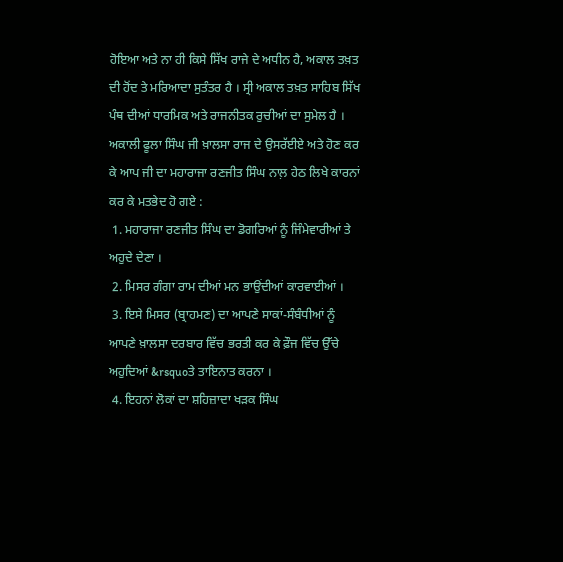ਹੋਇਆ ਅਤੇ ਨਾ ਹੀ ਕਿਸੇ ਸਿੱਖ ਰਾਜੇ ਦੇ ਅਧੀਨ ਹੈ, ਅਕਾਲ ਤਖ਼ਤ ਦੀ ਹੋਂਦ ਤੇ ਮਰਿਆਦਾ ਸੁਤੰਤਰ ਹੈ । ਸ੍ਰੀ ਅਕਾਲ ਤਖ਼ਤ ਸਾਹਿਬ ਸਿੱਖ ਪੰਥ ਦੀਆਂ ਧਾਰਮਿਕ ਅਤੇ ਰਾਜਨੀਤਕ ਰੁਚੀਆਂ ਦਾ ਸੁਮੇਲ ਹੈ ।
ਅਕਾਲੀ ਫੂਲਾ ਸਿੰਘ ਜੀ ਖ਼ਾਲਸਾ ਰਾਜ ਦੇ ਉਸਰੱਈਏ ਅਤੇ ਹੋਣ ਕਰ ਕੇ ਆਪ ਜੀ ਦਾ ਮਹਾਰਾਜਾ ਰਣਜੀਤ ਸਿੰਘ ਨਾਲ਼ ਹੇਠ ਲਿਖੇ ਕਾਰਨਾਂ ਕਰ ਕੇ ਮਤਭੇਦ ਹੋ ਗਏ :
 1. ਮਹਾਰਾਜਾ ਰਣਜੀਤ ਸਿੰਘ ਦਾ ਡੋਗਰਿਆਂ ਨੂੰ ਜਿੰਮੇਵਾਰੀਆਂ ਤੇ ਅਹੁਦੇ ਦੇਣਾ ।
 2. ਮਿਸਰ ਗੰਗਾ ਰਾਮ ਦੀਆਂ ਮਨ ਭਾਉਂਦੀਆਂ ਕਾਰਵਾਈਆਂ ।
 3. ਇਸੇ ਮਿਸਰ (ਬ੍ਰਾਹਮਣ) ਦਾ ਆਪਣੇ ਸਾਕਾਂ-ਸੰਬੰਧੀਆਂ ਨੂੰ ਆਪਣੇ ਖ਼ਾਲਸਾ ਦਰਬਾਰ ਵਿੱਚ ਭਰਤੀ ਕਰ ਕੇ ਫ਼ੌਜ ਵਿੱਚ ਉੱਚੇ ਅਹੁਦਿਆਂ &rsquoਤੇ ਤਾਇਨਾਤ ਕਰਨਾ ।
 4. ਇਹਨਾਂ ਲੋਕਾਂ ਦਾ ਸ਼ਹਿਜ਼ਾਦਾ ਖੜਕ ਸਿੰਘ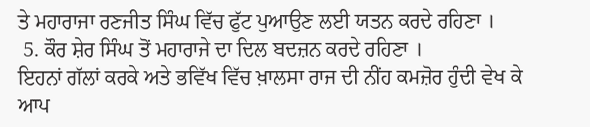ਤੇ ਮਹਾਰਾਜਾ ਰਣਜੀਤ ਸਿੰਘ ਵਿੱਚ ਫੁੱਟ ਪੁਆਉਣ ਲਈ ਯਤਨ ਕਰਦੇ ਰਹਿਣਾ ।
 5. ਕੌਰ ਸ਼ੇਰ ਸਿੰਘ ਤੋਂ ਮਹਾਰਾਜੇ ਦਾ ਦਿਲ ਬਦਜ਼ਨ ਕਰਦੇ ਰਹਿਣਾ ।
ਇਹਨਾਂ ਗੱਲਾਂ ਕਰਕੇ ਅਤੇ ਭਵਿੱਖ ਵਿੱਚ ਖ਼ਾਲਸਾ ਰਾਜ ਦੀ ਨੀਂਹ ਕਮਜ਼ੋਰ ਹੁੰਦੀ ਵੇਖ ਕੇ ਆਪ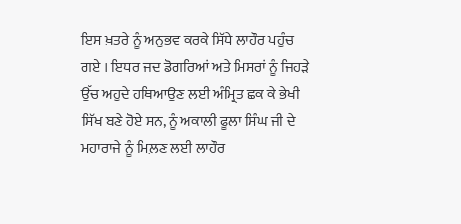ਇਸ ਖ਼ਤਰੇ ਨੂੰ ਅਨੁਭਵ ਕਰਕੇ ਸਿੱਧੇ ਲਾਹੌਰ ਪਹੁੰਚ ਗਏ । ਇਧਰ ਜਦ ਡੋਗਰਿਆਂ ਅਤੇ ਮਿਸਰਾਂ ਨੂੰ ਜਿਹੜੇ ਉੱਚ ਅਹੁਦੇ ਹਥਿਆਉਣ ਲਈ ਅੰਮ੍ਰਿਤ ਛਕ ਕੇ ਭੇਖੀ ਸਿੱਖ ਬਣੇ ਹੋਏ ਸਨ, ਨੂੰ ਅਕਾਲੀ ਫੂਲਾ ਸਿੰਘ ਜੀ ਦੇ ਮਹਾਰਾਜੇ ਨੂੰ ਮਿਲ਼ਣ ਲਈ ਲਾਹੌਰ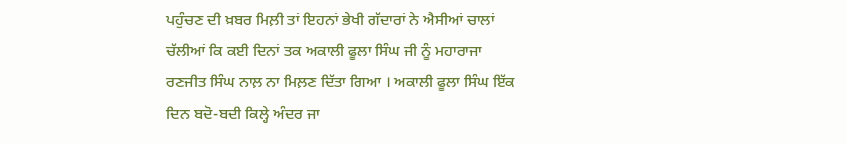ਪਹੁੰਚਣ ਦੀ ਖ਼ਬਰ ਮਿਲ਼ੀ ਤਾਂ ਇਹਨਾਂ ਭੇਖੀ ਗੱਦਾਰਾਂ ਨੇ ਐਸੀਆਂ ਚਾਲਾਂ ਚੱਲੀਆਂ ਕਿ ਕਈ ਦਿਨਾਂ ਤਕ ਅਕਾਲੀ ਫੂਲਾ ਸਿੰਘ ਜੀ ਨੂੰ ਮਹਾਰਾਜਾ ਰਣਜੀਤ ਸਿੰਘ ਨਾਲ਼ ਨਾ ਮਿਲ਼ਣ ਦਿੱਤਾ ਗਿਆ । ਅਕਾਲੀ ਫੂਲਾ ਸਿੰਘ ਇੱਕ ਦਿਨ ਬਦੋ-ਬਦੀ ਕਿਲ੍ਹੇ ਅੰਦਰ ਜਾ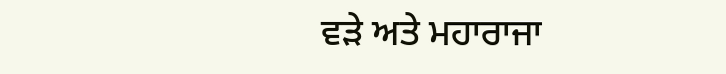ਵੜੇ ਅਤੇ ਮਹਾਰਾਜਾ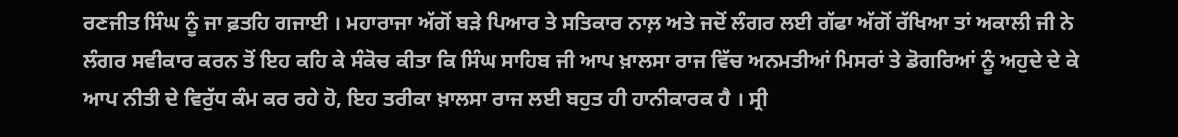ਰਣਜੀਤ ਸਿੰਘ ਨੂੰ ਜਾ ਫ਼ਤਹਿ ਗਜਾਈ । ਮਹਾਰਾਜਾ ਅੱਗੋਂ ਬੜੇ ਪਿਆਰ ਤੇ ਸਤਿਕਾਰ ਨਾਲ਼ ਅਤੇ ਜਦੋਂ ਲੰਗਰ ਲਈ ਗੱਫਾ ਅੱਗੋਂ ਰੱਖਿਆ ਤਾਂ ਅਕਾਲੀ ਜੀ ਨੇ ਲੰਗਰ ਸਵੀਕਾਰ ਕਰਨ ਤੋਂ ਇਹ ਕਹਿ ਕੇ ਸੰਕੋਚ ਕੀਤਾ ਕਿ ਸਿੰਘ ਸਾਹਿਬ ਜੀ ਆਪ ਖ਼ਾਲਸਾ ਰਾਜ ਵਿੱਚ ਅਨਮਤੀਆਂ ਮਿਸਰਾਂ ਤੇ ਡੋਗਰਿਆਂ ਨੂੰ ਅਹੁਦੇ ਦੇ ਕੇ ਆਪ ਨੀਤੀ ਦੇ ਵਿਰੁੱਧ ਕੰਮ ਕਰ ਰਹੇ ਹੋ, ਇਹ ਤਰੀਕਾ ਖ਼ਾਲਸਾ ਰਾਜ ਲਈ ਬਹੁਤ ਹੀ ਹਾਨੀਕਾਰਕ ਹੈ । ਸ੍ਰੀ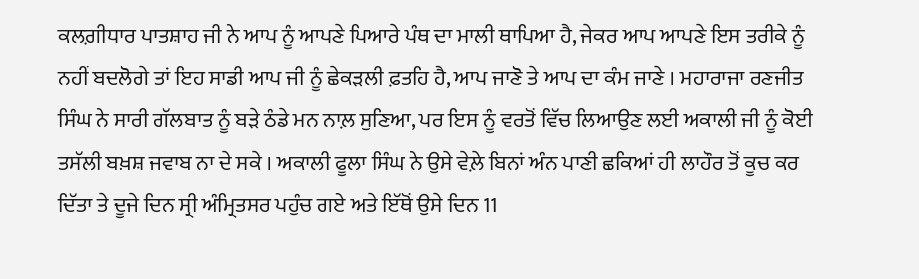ਕਲਗ਼ੀਧਾਰ ਪਾਤਸ਼ਾਹ ਜੀ ਨੇ ਆਪ ਨੂੰ ਆਪਣੇ ਪਿਆਰੇ ਪੰਥ ਦਾ ਮਾਲੀ ਥਾਪਿਆ ਹੈ, ਜੇਕਰ ਆਪ ਆਪਣੇ ਇਸ ਤਰੀਕੇ ਨੂੰ ਨਹੀਂ ਬਦਲੋਗੇ ਤਾਂ ਇਹ ਸਾਡੀ ਆਪ ਜੀ ਨੂੰ ਛੇਕੜਲੀ ਫ਼ਤਹਿ ਹੈ, ਆਪ ਜਾਣੋ ਤੇ ਆਪ ਦਾ ਕੰਮ ਜਾਣੇ । ਮਹਾਰਾਜਾ ਰਣਜੀਤ ਸਿੰਘ ਨੇ ਸਾਰੀ ਗੱਲਬਾਤ ਨੂੰ ਬੜੇ ਠੰਡੇ ਮਨ ਨਾਲ਼ ਸੁਣਿਆ, ਪਰ ਇਸ ਨੂੰ ਵਰਤੋਂ ਵਿੱਚ ਲਿਆਉਣ ਲਈ ਅਕਾਲੀ ਜੀ ਨੂੰ ਕੋਈ ਤਸੱਲੀ ਬਖ਼ਸ਼ ਜਵਾਬ ਨਾ ਦੇ ਸਕੇ । ਅਕਾਲੀ ਫੂਲਾ ਸਿੰਘ ਨੇ ਉਸੇ ਵੇਲ਼ੇ ਬਿਨਾਂ ਅੰਨ ਪਾਣੀ ਛਕਿਆਂ ਹੀ ਲਾਹੌਰ ਤੋਂ ਕੂਚ ਕਰ ਦਿੱਤਾ ਤੇ ਦੂਜੇ ਦਿਨ ਸ੍ਰੀ ਅੰਮ੍ਰਿਤਸਰ ਪਹੁੰਚ ਗਏ ਅਤੇ ਇੱਥੋਂ ਉਸੇ ਦਿਨ 11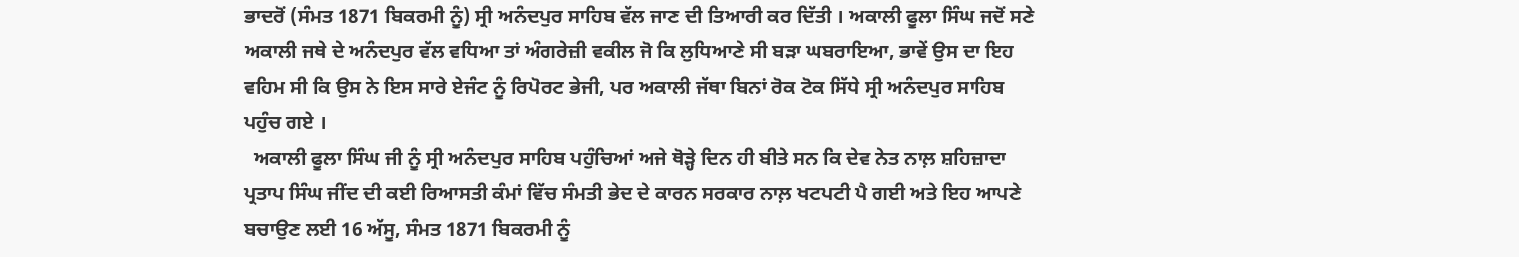ਭਾਦਰੋਂ (ਸੰਮਤ 1871 ਬਿਕਰਮੀ ਨੂੰ) ਸ੍ਰੀ ਅਨੰਦਪੁਰ ਸਾਹਿਬ ਵੱਲ ਜਾਣ ਦੀ ਤਿਆਰੀ ਕਰ ਦਿੱਤੀ । ਅਕਾਲੀ ਫੂਲਾ ਸਿੰਘ ਜਦੋਂ ਸਣੇ ਅਕਾਲੀ ਜਥੇ ਦੇ ਅਨੰਦਪੁਰ ਵੱਲ ਵਧਿਆ ਤਾਂ ਅੰਗਰੇਜ਼ੀ ਵਕੀਲ ਜੋ ਕਿ ਲੁਧਿਆਣੇ ਸੀ ਬੜਾ ਘਬਰਾਇਆ, ਭਾਵੇਂ ਉਸ ਦਾ ਇਹ ਵਹਿਮ ਸੀ ਕਿ ਉਸ ਨੇ ਇਸ ਸਾਰੇ ਏਜੰਟ ਨੂੰ ਰਿਪੋਰਟ ਭੇਜੀ, ਪਰ ਅਕਾਲੀ ਜੱਥਾ ਬਿਨਾਂ ਰੋਕ ਟੋਕ ਸਿੱਧੇ ਸ੍ਰੀ ਅਨੰਦਪੁਰ ਸਾਹਿਬ ਪਹੁੰਚ ਗਏ ।
  ਅਕਾਲੀ ਫੂਲਾ ਸਿੰਘ ਜੀ ਨੂੰ ਸ੍ਰੀ ਅਨੰਦਪੁਰ ਸਾਹਿਬ ਪਹੁੰਚਿਆਂ ਅਜੇ ਥੋੜ੍ਹੇ ਦਿਨ ਹੀ ਬੀਤੇ ਸਨ ਕਿ ਦੇਵ ਨੇਤ ਨਾਲ਼ ਸ਼ਹਿਜ਼ਾਦਾ ਪ੍ਰਤਾਪ ਸਿੰਘ ਜੀਂਦ ਦੀ ਕਈ ਰਿਆਸਤੀ ਕੰਮਾਂ ਵਿੱਚ ਸੰਮਤੀ ਭੇਦ ਦੇ ਕਾਰਨ ਸਰਕਾਰ ਨਾਲ਼ ਖਟਪਟੀ ਪੈ ਗਈ ਅਤੇ ਇਹ ਆਪਣੇ ਬਚਾਉਣ ਲਈ 16 ਅੱਸੂ, ਸੰਮਤ 1871 ਬਿਕਰਮੀ ਨੂੰ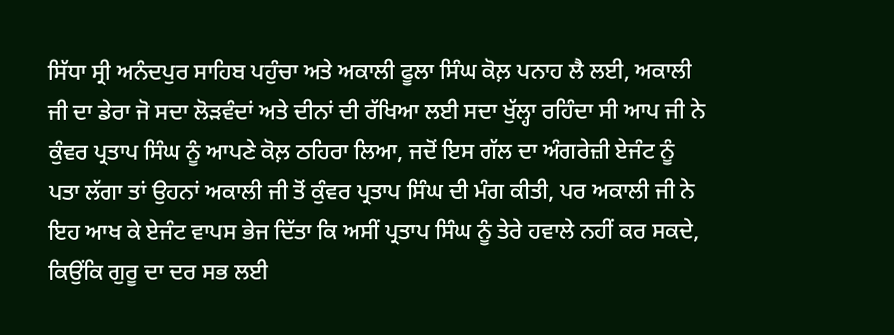ਸਿੱਧਾ ਸ੍ਰੀ ਅਨੰਦਪੁਰ ਸਾਹਿਬ ਪਹੁੰਚਾ ਅਤੇ ਅਕਾਲੀ ਫੂਲਾ ਸਿੰਘ ਕੋਲ਼ ਪਨਾਹ ਲੈ ਲਈ, ਅਕਾਲੀ ਜੀ ਦਾ ਡੇਰਾ ਜੋ ਸਦਾ ਲੋੜਵੰਦਾਂ ਅਤੇ ਦੀਨਾਂ ਦੀ ਰੱਖਿਆ ਲਈ ਸਦਾ ਖੁੱਲ੍ਹਾ ਰਹਿੰਦਾ ਸੀ ਆਪ ਜੀ ਨੇ ਕੁੰਵਰ ਪ੍ਰਤਾਪ ਸਿੰਘ ਨੂੰ ਆਪਣੇ ਕੋਲ਼ ਠਹਿਰਾ ਲਿਆ, ਜਦੋਂ ਇਸ ਗੱਲ ਦਾ ਅੰਗਰੇਜ਼ੀ ਏਜੰਟ ਨੂੰ ਪਤਾ ਲੱਗਾ ਤਾਂ ਉਹਨਾਂ ਅਕਾਲੀ ਜੀ ਤੋਂ ਕੁੰਵਰ ਪ੍ਰਤਾਪ ਸਿੰਘ ਦੀ ਮੰਗ ਕੀਤੀ, ਪਰ ਅਕਾਲੀ ਜੀ ਨੇ ਇਹ ਆਖ ਕੇ ਏਜੰਟ ਵਾਪਸ ਭੇਜ ਦਿੱਤਾ ਕਿ ਅਸੀਂ ਪ੍ਰਤਾਪ ਸਿੰਘ ਨੂੰ ਤੇਰੇ ਹਵਾਲੇ ਨਹੀਂ ਕਰ ਸਕਦੇ, ਕਿਉਂਕਿ ਗੁਰੂ ਦਾ ਦਰ ਸਭ ਲਈ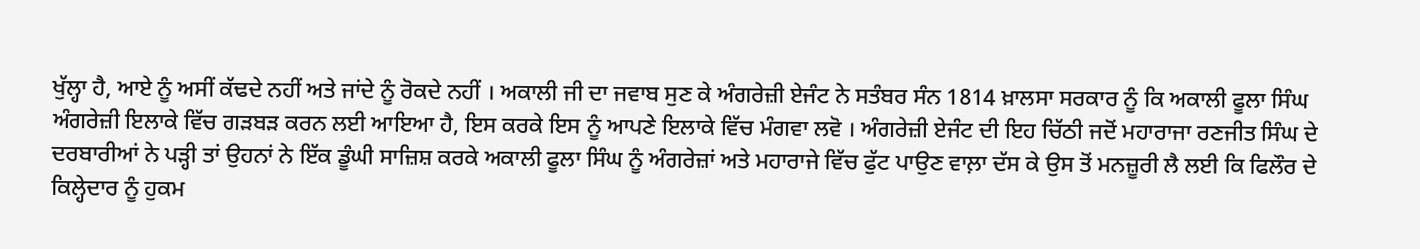ਖੁੱਲ੍ਹਾ ਹੈ, ਆਏ ਨੂੰ ਅਸੀਂ ਕੱਢਦੇ ਨਹੀਂ ਅਤੇ ਜਾਂਦੇ ਨੂੰ ਰੋਕਦੇ ਨਹੀਂ । ਅਕਾਲੀ ਜੀ ਦਾ ਜਵਾਬ ਸੁਣ ਕੇ ਅੰਗਰੇਜ਼ੀ ਏਜੰਟ ਨੇ ਸਤੰਬਰ ਸੰਨ 1814 ਖ਼ਾਲਸਾ ਸਰਕਾਰ ਨੂੰ ਕਿ ਅਕਾਲੀ ਫੂਲਾ ਸਿੰਘ ਅੰਗਰੇਜ਼ੀ ਇਲਾਕੇ ਵਿੱਚ ਗੜਬੜ ਕਰਨ ਲਈ ਆਇਆ ਹੈ, ਇਸ ਕਰਕੇ ਇਸ ਨੂੰ ਆਪਣੇ ਇਲਾਕੇ ਵਿੱਚ ਮੰਗਵਾ ਲਵੋ । ਅੰਗਰੇਜ਼ੀ ਏਜੰਟ ਦੀ ਇਹ ਚਿੱਠੀ ਜਦੋਂ ਮਹਾਰਾਜਾ ਰਣਜੀਤ ਸਿੰਘ ਦੇ ਦਰਬਾਰੀਆਂ ਨੇ ਪੜ੍ਹੀ ਤਾਂ ਉਹਨਾਂ ਨੇ ਇੱਕ ਡੂੰਘੀ ਸਾਜ਼ਿਸ਼ ਕਰਕੇ ਅਕਾਲੀ ਫੂਲਾ ਸਿੰਘ ਨੂੰ ਅੰਗਰੇਜ਼ਾਂ ਅਤੇ ਮਹਾਰਾਜੇ ਵਿੱਚ ਫੁੱਟ ਪਾਉਣ ਵਾਲ਼ਾ ਦੱਸ ਕੇ ਉਸ ਤੋਂ ਮਨਜ਼ੂਰੀ ਲੈ ਲਈ ਕਿ ਫਿਲੌਰ ਦੇ ਕਿਲ੍ਹੇਦਾਰ ਨੂੰ ਹੁਕਮ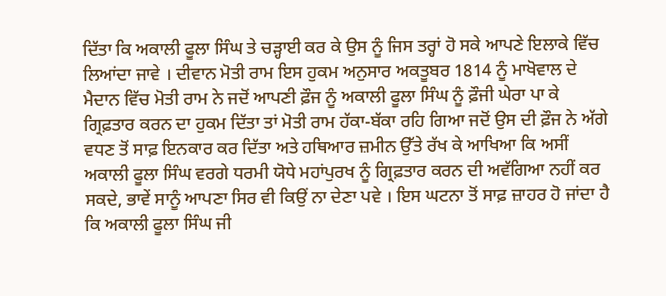ਦਿੱਤਾ ਕਿ ਅਕਾਲੀ ਫੂਲਾ ਸਿੰਘ ਤੇ ਚੜ੍ਹਾਈ ਕਰ ਕੇ ਉਸ ਨੂੰ ਜਿਸ ਤਰ੍ਹਾਂ ਹੋ ਸਕੇ ਆਪਣੇ ਇਲਾਕੇ ਵਿੱਚ ਲਿਆਂਦਾ ਜਾਵੇ । ਦੀਵਾਨ ਮੋਤੀ ਰਾਮ ਇਸ ਹੁਕਮ ਅਨੁਸਾਰ ਅਕਤੂਬਰ 1814 ਨੂੰ ਮਾਖੋਵਾਲ ਦੇ ਮੈਦਾਨ ਵਿੱਚ ਮੋਤੀ ਰਾਮ ਨੇ ਜਦੋਂ ਆਪਣੀ ਫ਼ੌਜ ਨੂੰ ਅਕਾਲੀ ਫੂਲਾ ਸਿੰਘ ਨੂੰ ਫ਼ੌਜੀ ਘੇਰਾ ਪਾ ਕੇ ਗ੍ਰਿਫ਼ਤਾਰ ਕਰਨ ਦਾ ਹੁਕਮ ਦਿੱਤਾ ਤਾਂ ਮੋਤੀ ਰਾਮ ਹੱਕਾ-ਬੱਕਾ ਰਹਿ ਗਿਆ ਜਦੋਂ ਉਸ ਦੀ ਫ਼ੌਜ ਨੇ ਅੱਗੇ ਵਧਣ ਤੋਂ ਸਾਫ਼ ਇਨਕਾਰ ਕਰ ਦਿੱਤਾ ਅਤੇ ਹਥਿਆਰ ਜ਼ਮੀਨ ਉੱਤੇ ਰੱਖ ਕੇ ਆਖਿਆ ਕਿ ਅਸੀਂ ਅਕਾਲੀ ਫੂਲਾ ਸਿੰਘ ਵਰਗੇ ਧਰਮੀ ਯੋਧੇ ਮਹਾਂਪੁਰਖ ਨੂੰ ਗ੍ਰਿਫ਼ਤਾਰ ਕਰਨ ਦੀ ਅਵੱਗਿਆ ਨਹੀਂ ਕਰ ਸਕਦੇ, ਭਾਵੇਂ ਸਾਨੂੰ ਆਪਣਾ ਸਿਰ ਵੀ ਕਿਉਂ ਨਾ ਦੇਣਾ ਪਵੇ । ਇਸ ਘਟਨਾ ਤੋਂ ਸਾਫ਼ ਜ਼ਾਹਰ ਹੋ ਜਾਂਦਾ ਹੈ ਕਿ ਅਕਾਲੀ ਫੂਲਾ ਸਿੰਘ ਜੀ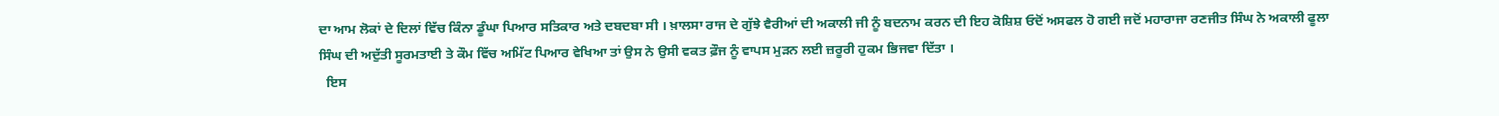ਦਾ ਆਮ ਲੋਕਾਂ ਦੇ ਦਿਲਾਂ ਵਿੱਚ ਕਿੰਨਾ ਡੂੰਘਾ ਪਿਆਰ ਸਤਿਕਾਰ ਅਤੇ ਦਬਦਬਾ ਸੀ । ਖ਼ਾਲਸਾ ਰਾਜ ਦੇ ਗੁੱਝੇ ਵੈਰੀਆਂ ਦੀ ਅਕਾਲੀ ਜੀ ਨੂੰ ਬਦਨਾਮ ਕਰਨ ਦੀ ਇਹ ਕੋਸ਼ਿਸ਼ ਓਦੋਂ ਅਸਫਲ ਹੋ ਗਈ ਜਦੋਂ ਮਹਾਰਾਜਾ ਰਣਜੀਤ ਸਿੰਘ ਨੇ ਅਕਾਲੀ ਫੂਲਾ ਸਿੰਘ ਦੀ ਅਦੁੱਤੀ ਸੂਰਮਤਾਈ ਤੇ ਕੌਮ ਵਿੱਚ ਅਮਿੱਟ ਪਿਆਰ ਵੇਖਿਆ ਤਾਂ ਉਸ ਨੇ ਉਸੀ ਵਕਤ ਫ਼ੌਜ ਨੂੰ ਵਾਪਸ ਮੁੜਨ ਲਈ ਜ਼ਰੂਰੀ ਹੁਕਮ ਭਿਜਵਾ ਦਿੱਤਾ ।
  ਇਸ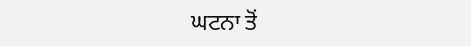ਘਟਨਾ ਤੋਂ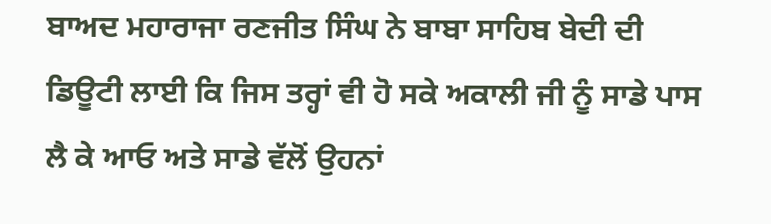ਬਾਅਦ ਮਹਾਰਾਜਾ ਰਣਜੀਤ ਸਿੰਘ ਨੇ ਬਾਬਾ ਸਾਹਿਬ ਬੇਦੀ ਦੀ ਡਿਊਟੀ ਲਾਈ ਕਿ ਜਿਸ ਤਰ੍ਹਾਂ ਵੀ ਹੋ ਸਕੇ ਅਕਾਲੀ ਜੀ ਨੂੰ ਸਾਡੇ ਪਾਸ ਲੈ ਕੇ ਆਓ ਅਤੇ ਸਾਡੇ ਵੱਲੋਂ ਉਹਨਾਂ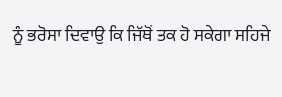ਨੂੰ ਭਰੋਸਾ ਦਿਵਾਉ ਕਿ ਜਿੱਥੋਂ ਤਕ ਹੋ ਸਕੇਗਾ ਸਹਿਜੇ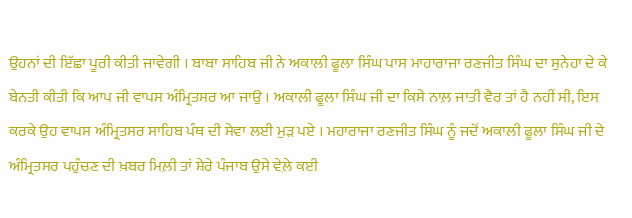ਉਹਨਾਂ ਦੀ ਇੱਛਾ ਪੂਰੀ ਕੀਤੀ ਜਾਵੇਗੀ । ਬਾਬਾ ਸਾਹਿਬ ਜੀ ਨੇ ਅਕਾਲੀ ਫੂਲਾ ਸਿੰਘ ਪਾਸ ਮਾਹਾਰਾਜਾ ਰਣਜੀਤ ਸਿੰਘ ਦਾ ਸੁਨੇਹਾ ਦੇ ਕੇ ਬੇਨਤੀ ਕੀਤੀ ਕਿ ਆਪ ਜੀ ਵਾਪਸ ਅੰਮ੍ਰਿਤਸਰ ਆ ਜਾਉ । ਅਕਾਲੀ ਫੂਲਾ ਸਿੰਘ ਜੀ ਦਾ ਕਿਸੇ ਨਾਲ਼ ਜਾਤੀ ਵੈਰ ਤਾਂ ਹੈ ਨਹੀਂ ਸੀ, ਇਸ ਕਰਕੇ ਉਹ ਵਾਪਸ ਅੰਮ੍ਰਿਤਸਰ ਸਾਹਿਬ ਪੰਥ ਦੀ ਸੇਵਾ ਲਈ ਮੁੜ ਪਏ । ਮਹਾਰਾਜਾ ਰਣਜੀਤ ਸਿੰਘ ਨੂੰ ਜਦੋਂ ਅਕਾਲੀ ਫੂਲਾ ਸਿੰਘ ਜੀ ਦੇ ਅੰਮ੍ਰਿਤਸਰ ਪਹੁੰਚਣ ਦੀ ਖ਼ਬਰ ਮਿਲ਼ੀ ਤਾਂ ਸ਼ੇਰੇ ਪੰਜਾਬ ਉਸੇ ਵੇਲ਼ੇ ਕਈ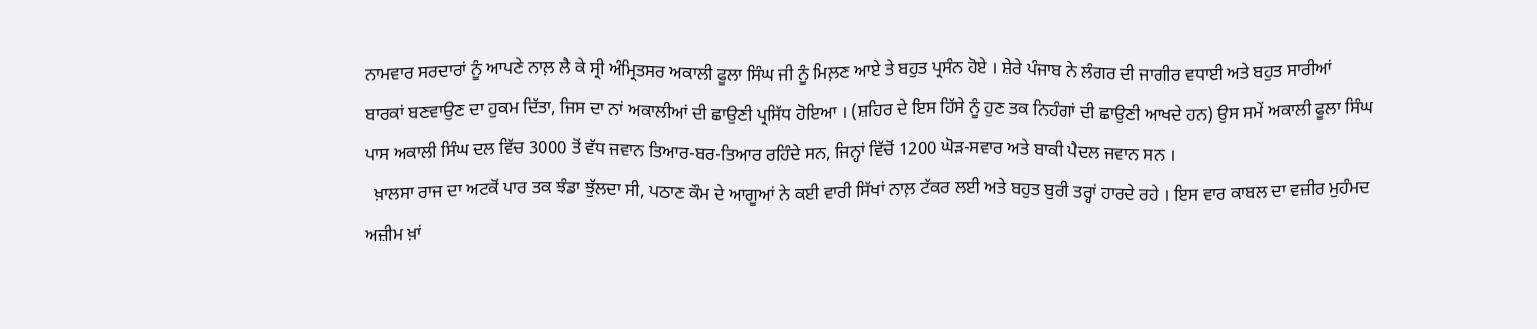ਨਾਮਵਾਰ ਸਰਦਾਰਾਂ ਨੂੰ ਆਪਣੇ ਨਾਲ਼ ਲੈ ਕੇ ਸ੍ਰੀ ਅੰਮ੍ਰਿਤਸਰ ਅਕਾਲੀ ਫੂਲਾ ਸਿੰਘ ਜੀ ਨੂੰ ਮਿਲ਼ਣ ਆਏ ਤੇ ਬਹੁਤ ਪ੍ਰਸੰਨ ਹੋਏ । ਸ਼ੇਰੇ ਪੰਜਾਬ ਨੇ ਲੰਗਰ ਦੀ ਜਾਗੀਰ ਵਧਾਈ ਅਤੇ ਬਹੁਤ ਸਾਰੀਆਂ ਬਾਰਕਾਂ ਬਣਵਾਉਣ ਦਾ ਹੁਕਮ ਦਿੱਤਾ, ਜਿਸ ਦਾ ਨਾਂ ਅਕਾਲੀਆਂ ਦੀ ਛਾਉਣੀ ਪ੍ਰਸਿੱਧ ਹੋਇਆ । (ਸ਼ਹਿਰ ਦੇ ਇਸ ਹਿੱਸੇ ਨੂੰ ਹੁਣ ਤਕ ਨਿਹੰਗਾਂ ਦੀ ਛਾਉਣੀ ਆਖਦੇ ਹਨ) ਉਸ ਸਮੇਂ ਅਕਾਲੀ ਫੂਲਾ ਸਿੰਘ ਪਾਸ ਅਕਾਲੀ ਸਿੰਘ ਦਲ ਵਿੱਚ 3000 ਤੋਂ ਵੱਧ ਜਵਾਨ ਤਿਆਰ-ਬਰ-ਤਿਆਰ ਰਹਿੰਦੇ ਸਨ, ਜਿਨ੍ਹਾਂ ਵਿੱਚੋਂ 1200 ਘੋੜ-ਸਵਾਰ ਅਤੇ ਬਾਕੀ ਪੈਦਲ ਜਵਾਨ ਸਨ ।
  ਖ਼ਾਲਸਾ ਰਾਜ ਦਾ ਅਟਕੋਂ ਪਾਰ ਤਕ ਝੰਡਾ ਝੁੱਲਦਾ ਸੀ, ਪਠਾਣ ਕੌਮ ਦੇ ਆਗੂਆਂ ਨੇ ਕਈ ਵਾਰੀ ਸਿੱਖਾਂ ਨਾਲ਼ ਟੱਕਰ ਲਈ ਅਤੇ ਬਹੁਤ ਬੁਰੀ ਤਰ੍ਹਾਂ ਹਾਰਦੇ ਰਹੇ । ਇਸ ਵਾਰ ਕਾਬਲ ਦਾ ਵਜ਼ੀਰ ਮੁਹੰਮਦ ਅਜ਼ੀਮ ਖ਼ਾਂ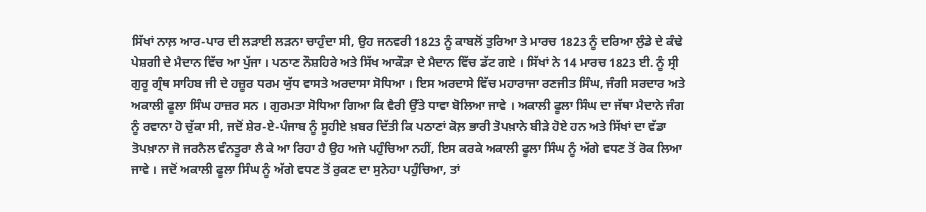ਸਿੱਖਾਂ ਨਾਲ਼ ਆਰ-ਪਾਰ ਦੀ ਲੜਾਈ ਲੜਨਾ ਚਾਹੁੰਦਾ ਸੀ, ਉਹ ਜਨਵਰੀ 1823 ਨੂੰ ਕਾਬਲੋਂ ਤੁਰਿਆ ਤੇ ਮਾਰਚ 1823 ਨੂੰ ਦਰਿਆ ਲੁੰਡੇ ਦੇ ਕੰਢੇ ਪੇਸ਼ਗੀ ਦੇ ਮੈਦਾਨ ਵਿੱਚ ਆ ਪੁੱਜਾ । ਪਠਾਣ ਨੌਸ਼ਹਿਰੇ ਅਤੇ ਸਿੱਖ ਆਕੌੜਾ ਦੇ ਮੈਦਾਨ ਵਿੱਚ ਡੱਟ ਗਏ । ਸਿੱਖਾਂ ਨੇ 14 ਮਾਰਚ 1823 ਈ. ਨੂੰ ਸ੍ਰੀ ਗੁਰੂ ਗ੍ਰੰਥ ਸਾਹਿਬ ਜੀ ਦੇ ਹਜ਼ੂਰ ਧਰਮ ਯੁੱਧ ਵਾਸਤੇ ਅਰਦਾਸਾ ਸੋਧਿਆ । ਇਸ ਅਰਦਾਸੇ ਵਿੱਚ ਮਹਾਰਾਜਾ ਰਣਜੀਤ ਸਿੰਘ, ਜੰਗੀ ਸਰਦਾਰ ਅਤੇ ਅਕਾਲੀ ਫੂਲਾ ਸਿੰਘ ਹਾਜ਼ਰ ਸਨ । ਗੁਰਮਤਾ ਸੋਧਿਆ ਗਿਆ ਕਿ ਵੈਰੀ ਉੱਤੇ ਧਾਵਾ ਬੋਲਿਆ ਜਾਵੇ । ਅਕਾਲੀ ਫੂਲਾ ਸਿੰਘ ਦਾ ਜੱਥਾ ਮੈਦਾਨੇ ਜੰਗ ਨੂੰ ਰਵਾਨਾ ਹੋ ਚੁੱਕਾ ਸੀ, ਜਦੋਂ ਸ਼ੇਰ-ਏ-ਪੰਜਾਬ ਨੂੰ ਸੂਹੀਏ ਖ਼ਬਰ ਦਿੱਤੀ ਕਿ ਪਠਾਣਾਂ ਕੋਲ਼ ਭਾਰੀ ਤੋਪਖ਼ਾਨੇ ਬੀੜੇ ਹੋਏ ਹਨ ਅਤੇ ਸਿੱਖਾਂ ਦਾ ਵੱਡਾ ਤੋਪਖ਼ਾਨਾ ਜੋ ਜਰਨੈਲ ਵੰਨਤੂਰਾ ਲੈ ਕੇ ਆ ਰਿਹਾ ਹੈ ਉਹ ਅਜੇ ਪਹੁੰਚਿਆ ਨਹੀਂ, ਇਸ ਕਰਕੇ ਅਕਾਲੀ ਫੂਲਾ ਸਿੰਘ ਨੂੰ ਅੱਗੇ ਵਧਣ ਤੋਂ ਰੋਕ ਲਿਆ ਜਾਵੇ । ਜਦੋਂ ਅਕਾਲੀ ਫੂਲਾ ਸਿੰਘ ਨੂੰ ਅੱਗੇ ਵਧਣ ਤੋਂ ਰੁਕਣ ਦਾ ਸੁਨੇਹਾ ਪਹੁੰਚਿਆ, ਤਾਂ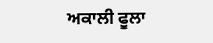ਅਕਾਲੀ ਫੂਲਾ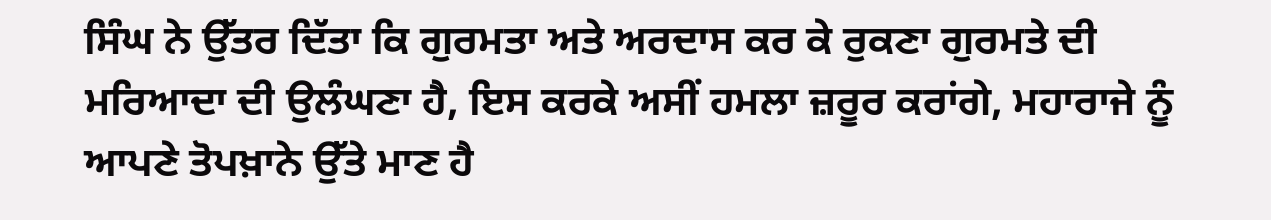ਸਿੰਘ ਨੇ ਉੱਤਰ ਦਿੱਤਾ ਕਿ ਗੁਰਮਤਾ ਅਤੇ ਅਰਦਾਸ ਕਰ ਕੇ ਰੁਕਣਾ ਗੁਰਮਤੇ ਦੀ ਮਰਿਆਦਾ ਦੀ ਉਲੰਘਣਾ ਹੈ, ਇਸ ਕਰਕੇ ਅਸੀਂ ਹਮਲਾ ਜ਼ਰੂਰ ਕਰਾਂਗੇ, ਮਹਾਰਾਜੇ ਨੂੰ ਆਪਣੇ ਤੋਪਖ਼ਾਨੇ ਉੱਤੇ ਮਾਣ ਹੈ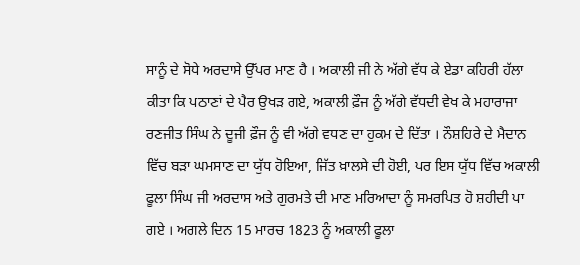ਸਾਨੂੰ ਦੇ ਸੋਧੇ ਅਰਦਾਸੇ ਉੱਪਰ ਮਾਣ ਹੈ । ਅਕਾਲੀ ਜੀ ਨੇ ਅੱਗੇ ਵੱਧ ਕੇ ਏਡਾ ਕਹਿਰੀ ਹੱਲਾ ਕੀਤਾ ਕਿ ਪਠਾਣਾਂ ਦੇ ਪੈਰ ਉਖੜ ਗਏ, ਅਕਾਲੀ ਫ਼ੌਜ ਨੂੰ ਅੱਗੇ ਵੱਧਦੀ ਵੇਖ ਕੇ ਮਹਾਰਾਜਾ ਰਣਜੀਤ ਸਿੰਘ ਨੇ ਦੂਜੀ ਫ਼ੌਜ ਨੂੰ ਵੀ ਅੱਗੇ ਵਧਣ ਦਾ ਹੁਕਮ ਦੇ ਦਿੱਤਾ । ਨੌਸ਼ਹਿਰੇ ਦੇ ਮੈਦਾਨ ਵਿੱਚ ਬੜਾ ਘਮਸਾਣ ਦਾ ਯੁੱਧ ਹੋਇਆ, ਜਿੱਤ ਖ਼ਾਲਸੇ ਦੀ ਹੋਈ, ਪਰ ਇਸ ਯੁੱਧ ਵਿੱਚ ਅਕਾਲੀ ਫੂਲਾ ਸਿੰਘ ਜੀ ਅਰਦਾਸ ਅਤੇ ਗੁਰਮਤੇ ਦੀ ਮਾਣ ਮਰਿਆਦਾ ਨੂੰ ਸਮਰਪਿਤ ਹੋ ਸ਼ਹੀਦੀ ਪਾ ਗਏ । ਅਗਲੇ ਦਿਨ 15 ਮਾਰਚ 1823 ਨੂੰ ਅਕਾਲੀ ਫੂਲਾ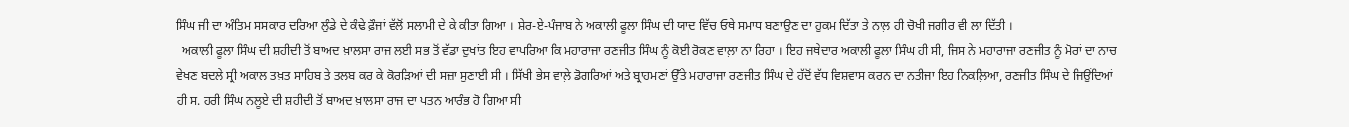ਸਿੰਘ ਜੀ ਦਾ ਅੰਤਿਮ ਸਸਕਾਰ ਦਰਿਆ ਲੁੰਡੇ ਦੇ ਕੰਢੇ ਫ਼ੌਜਾਂ ਵੱਲੋਂ ਸਲਾਮੀ ਦੇ ਕੇ ਕੀਤਾ ਗਿਆ । ਸ਼ੇਰ-ਏ-ਪੰਜਾਬ ਨੇ ਅਕਾਲੀ ਫੂਲਾ ਸਿੰਘ ਦੀ ਯਾਦ ਵਿੱਚ ਓਥੇ ਸਮਾਧ ਬਣਾਉਣ ਦਾ ਹੁਕਮ ਦਿੱਤਾ ਤੇ ਨਾਲ਼ ਹੀ ਚੋਖੀ ਜਗੀਰ ਵੀ ਲਾ ਦਿੱਤੀ ।
  ਅਕਾਲੀ ਫੂਲਾ ਸਿੰਘ ਦੀ ਸ਼ਹੀਦੀ ਤੋਂ ਬਾਅਦ ਖ਼ਾਲਸਾ ਰਾਜ ਲਈ ਸਭ ਤੋਂ ਵੱਡਾ ਦੁਖਾਂਤ ਇਹ ਵਾਪਰਿਆ ਕਿ ਮਹਾਰਾਜਾ ਰਣਜੀਤ ਸਿੰਘ ਨੂੰ ਕੋਈ ਰੋਕਣ ਵਾਲ਼ਾ ਨਾ ਰਿਹਾ । ਇਹ ਜਥੇਦਾਰ ਅਕਾਲੀ ਫੂਲਾ ਸਿੰਘ ਹੀ ਸੀ, ਜਿਸ ਨੇ ਮਹਾਰਾਜਾ ਰਣਜੀਤ ਨੂੰ ਮੋਰਾਂ ਦਾ ਨਾਚ ਵੇਖਣ ਬਦਲੇ ਸ੍ਰੀ ਅਕਾਲ ਤਖ਼ਤ ਸਾਹਿਬ ਤੇ ਤਲਬ ਕਰ ਕੇ ਕੋਰੜਿਆਂ ਦੀ ਸਜ਼ਾ ਸੁਣਾਈ ਸੀ । ਸਿੱਖੀ ਭੇਸ ਵਾਲ਼ੇ ਡੋਗਰਿਆਂ ਅਤੇ ਬ੍ਰਾਹਮਣਾਂ ਉੱਤੇ ਮਹਾਰਾਜਾ ਰਣਜੀਤ ਸਿੰਘ ਦੇ ਹੱਦੋਂ ਵੱਧ ਵਿਸ਼ਵਾਸ ਕਰਨ ਦਾ ਨਤੀਜਾ ਇਹ ਨਿਕਲ਼ਿਆ, ਰਣਜੀਤ ਸਿੰਘ ਦੇ ਜਿਉਂਦਿਆਂ ਹੀ ਸ. ਹਰੀ ਸਿੰਘ ਨਲੂਏ ਦੀ ਸ਼ਹੀਦੀ ਤੋਂ ਬਾਅਦ ਖ਼ਾਲਸਾ ਰਾਜ ਦਾ ਪਤਨ ਆਰੰਭ ਹੋ ਗਿਆ ਸੀ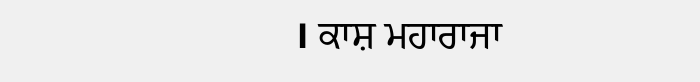। ਕਾਸ਼ ਮਹਾਰਾਜਾ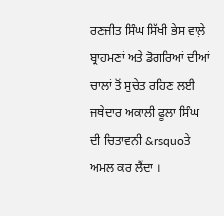ਰਣਜੀਤ ਸਿੰਘ ਸਿੱਖੀ ਭੇਸ ਵਾਲ਼ੇ ਬ੍ਰਾਹਮਣਾਂ ਅਤੇ ਡੋਗਰਿਆਂ ਦੀਆਂ ਚਾਲਾਂ ਤੋਂ ਸੁਚੇਤ ਰਹਿਣ ਲਈ ਜਥੇਦਾਰ ਅਕਾਲੀ ਫੂਲਾ ਸਿੰਘ ਦੀ ਚਿਤਾਵਨੀ &rsquoਤੇ ਅਮਲ ਕਰ ਲੈਂਦਾ ।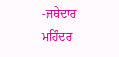-ਜਥੇਦਾਰ ਮਹਿੰਦਰ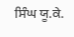ਸਿੰਘ ਯੂ.ਕੇ.